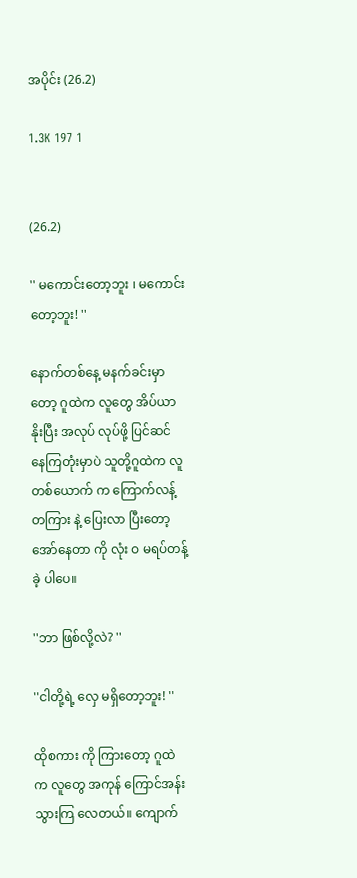အပိုင်း (26.2)

1.3K 197 1


(26.2)

'' မကောင်းတော့ဘူး ၊ မကောင်းတော့ဘူး! ''

နောက်တစ်နေ့ မနက်ခင်းမှာတော့ ဂူထဲက လူတွေ အိပ်ယာ နိုးပြီး အလုပ် လုပ်ဖို့ ပြင်ဆင် နေကြတုံးမှာပဲ သူတို့ဂူထဲက လူ တစ်ယောက် က ကြောက်လန့် တကြား နဲ့ ပြေးလာ ပြီးတော့ အော်နေတာ ကို လုံး ဝ မရပ်တန့်ခဲ့ ပါပေ။

''ဘာ ဖြစ်လို့လဲ? ''

''ငါတို့ရဲ့ လှေ မရှိတော့ဘူး! ''

ထိုစကား ကို ကြားတော့ ဂူထဲ က လူတွေ အကုန် ကြောင်အန်း သွားကြ လေတယ်။ ကျောက်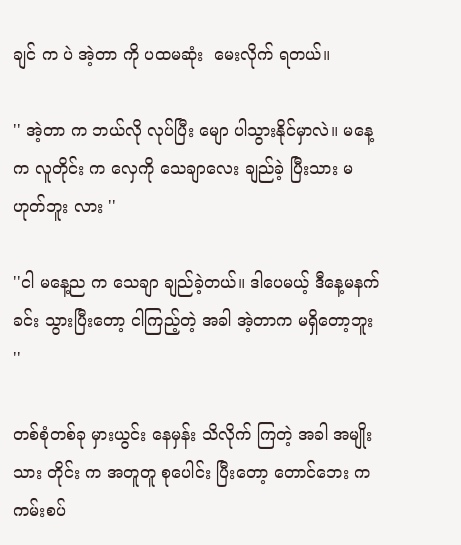ချင် က ပဲ အဲ့တာ ကို ပထမဆုံး  မေးလိုက် ရတယ်။

'' အဲ့တာ က ဘယ်လို လုပ်ပြီး မျော ပါသွားနိုင်မှာလဲ။ မနေ့က လူတိုင်း က လှေကို သေချာလေး ချည်ခဲ့ ပြီးသား မဟုတ်ဘူး လား ''

''ငါ မနေ့ည က သေချာ ချည်ခဲ့တယ်။ ဒါပေမယ့် ဒီနေ့မနက်ခင်း သွားပြီးတော့ ငါကြည့်တဲ့ အခါ အဲ့တာက မရှိတော့ဘူး ''

တစ်စုံတစ်ခု မှားယွင်း နေမှန်း သိလိုက် ကြတဲ့ အခါ အမျိုးသား တိုင်း က အတူတူ စုပေါင်း ပြီးတော့ တောင်ဘေး က ကမ်းစပ်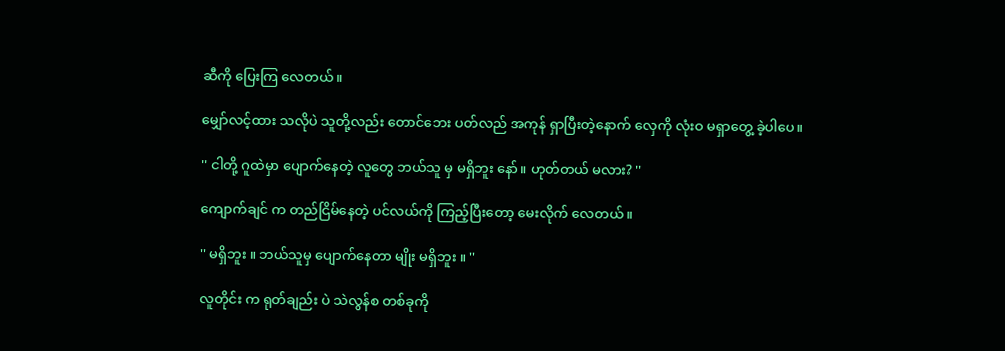ဆီကို ပြေးကြ လေတယ်။

မျှော်လင့်ထား သလိုပဲ သူတို့လည်း တောင်ဘေး ပတ်လည် အကုန် ရှာပြီးတဲ့နောက် လှေကို လုံးဝ မရှာတွေ့ ခဲ့ပါပေ။

'' ငါတို့ ဂူထဲမှာ ပျောက်နေတဲ့ လူတွေ ဘယ်သူ မှ မရှိဘူး နော်။ ဟုတ်တယ် မလား? ''

ကျောက်ချင် က တည်ငြိမ်နေတဲ့ ပင်လယ်ကို ကြည့်ပြီးတော့ မေးလိုက် လေတယ်။

'' မရှိဘူး ။ ဘယ်သူမှ ပျောက်နေတာ မျိုး မရှိဘူး ။ ''

လူတိုင်း က ရုတ်ချည်း ပဲ သဲလွန်စ တစ်ခုကို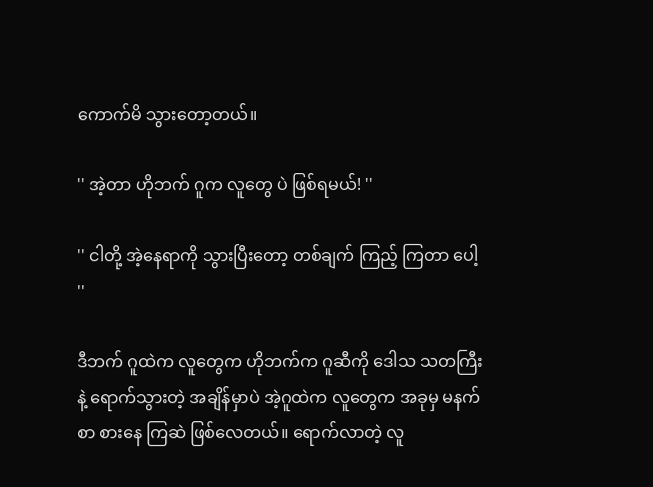ကောက်မိ သွားတော့တယ်။

'' အဲ့တာ ဟိုဘက် ဂူက လူတွေ ပဲ ဖြစ်ရမယ်! ''

'' ငါတို့ အဲ့နေရာကို သွားပြီးတော့ တစ်ချက် ကြည့် ကြတာ ပေါ့ ''

ဒီဘက် ဂူထဲက လူတွေက ဟိုဘက်က ဂူဆီကို ဒေါသ သတကြီး နဲ့ ရောက်သွားတဲ့ အချိန်မှာပဲ အဲ့ဂူထဲက လူတွေက အခုမှ မနက်စာ စားနေ ကြဆဲ ဖြစ်လေတယ်။ ရောက်လာတဲ့ လူ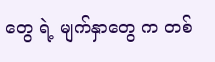တွေ ရဲ့ မျက်နှာတွေ က တစ်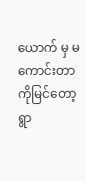ယောက် မှ မကောင်းတာ ကိုမြင်တော့ ရွာ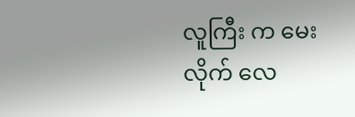လူကြီး က မေးလိုက် လေ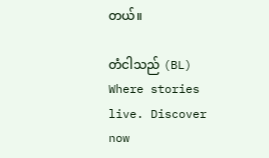တယ်။

တံငါသည် (BL) Where stories live. Discover now